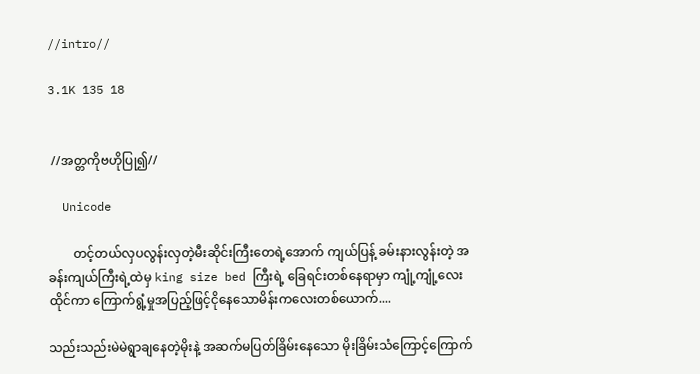//intro//

3.1K 135 18


 //အတ္တကိုဗဟိုပြု၍//

  Unicode

        တင့်တယ်လှပလွန်းလှတဲ့မီးဆိုင်းကြီးတေရဲ့အောက် ကျယ်ပြန့် ခမ်းနားလွန်းတဲ့ အခန်းကျယ်ကြီးရဲ့ထဲမှ king size bed ကြီးရဲ့ ခြေရင်းတစ်နေရာမှာ ‌ကျုံ့ကျုံ့လေးထိုင်ကာ ကြောက်ရွံ့မှုအပြည့်ဖြင့်ငိုနေသောမိန်းကလေးတစ်ယောက်....

သည်းသည်းမဲမဲရွာချနေတဲ့မိုးနဲ့ အဆက်မပြတ်ခြိမ်းနေသော မိုးခြိမ်းသံကြောင့်ကြောက်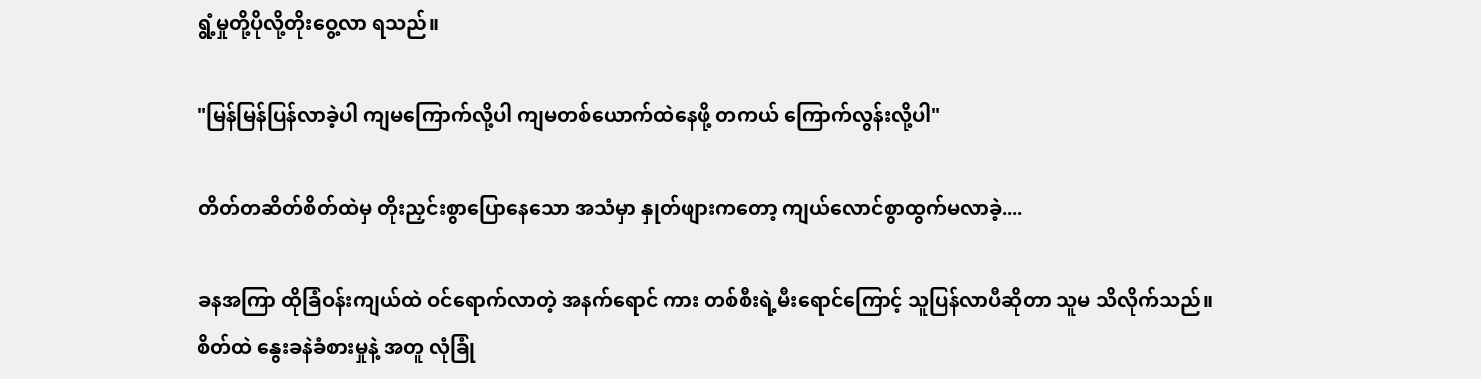ရွံ့မှုတို့ပိုလို့တိုးဝွေ့လာ ရသည်။

"မြန်မြန်ပြန်လာခဲ့ပါ ကျမကြောက်လို့ပါ ကျမတစ်ယောက်ထဲနေဖို့ တကယ် ကြောက်လွန်းလို့ပါ"

တိတ်တဆိတ်စိတ်ထဲမှ တိုးညှင်းစွာပြောနေသော အသံမှာ နှုတ်ဖျားကတော့ ကျယ်လောင်စွာထွက်မလာခဲ့....

ခနအကြာ ထိုခြံဝန်းကျယ်ထဲ ဝင်ရောက်လာတဲ့ အနက်ရောင် ကား တစ်စီးရဲ့မီးရောင်ကြောင့် သူပြန်လာပီဆိုတာ သူမ သိလိုက်သည်။ စိတ်ထဲ နွေးခနဲခံစားမှုနဲ့ အတူ လုံခြုံ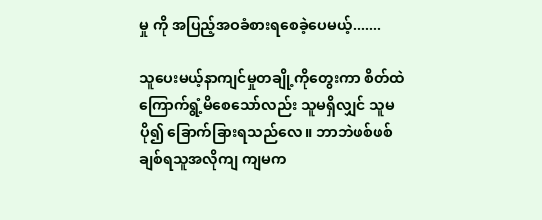မှု ကို အပြည့်အဝခံစားရစေခဲ့ပေမယ့်.......

သူပေးမယ့်နာကျင်မှုတချို့ကိုတွေးကာ စိတ်ထဲ ကြောက်ရွံ့မိစေသော်လည်း သူမရှိလျှင် သူမ ပို၍ ခြောက်ခြားရသည်လေ။ ဘာဘဲဖစ်ဖစ် ချစ်ရသူအလိုကျ ကျမက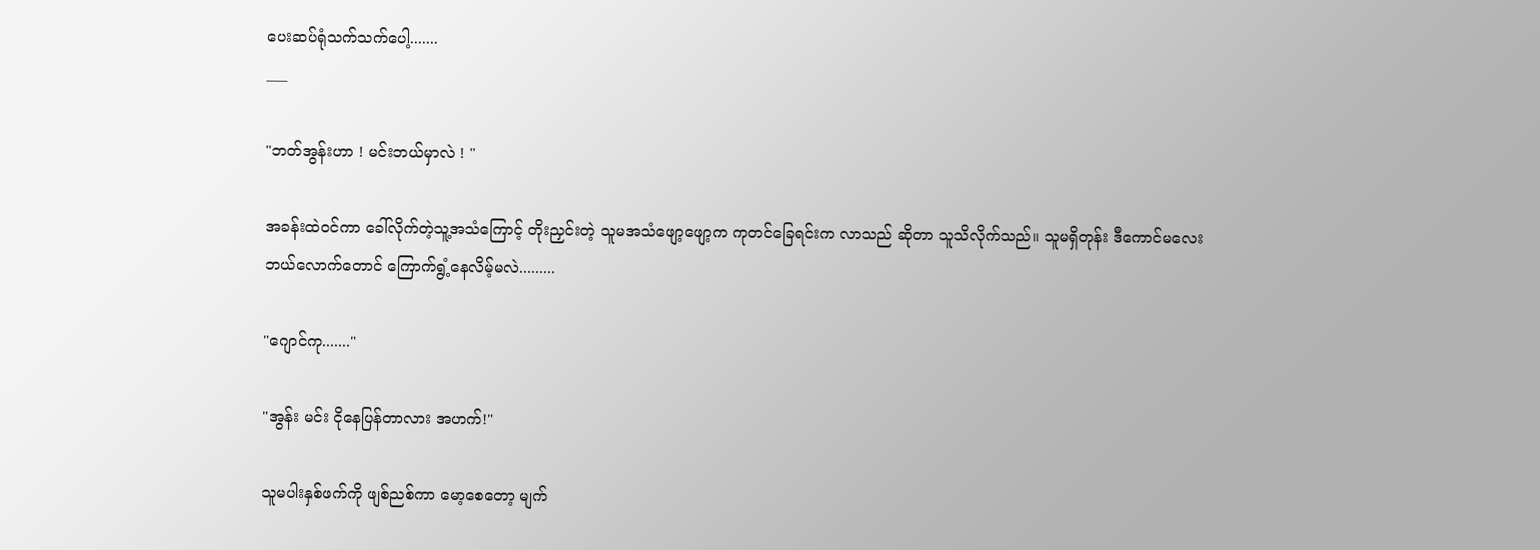ပေးဆပ်ရုံသက်သက်ပေါ့.......
___

"ဘတ်အွန်းဟာ ! မင်းဘယ်မှာလဲ ! "

အခန်းထဲဝင်ကာ ခေါ်လိုက်တဲ့သူ့အသံကြောင့် တိုးညှင်းတဲ့ သူမအသံဖျော့ဖျော့က ကုတင်ခြေရင်းက လာသည် ဆိုတာ သူသိလိုက်သည်။ သူမရှိတုန်း ဒီကောင်မလေး ဘယ်‌လောက်တောင် ကြောက်ရွံ့နေလိမ့်မလဲ.........

"ဂျောင်ကု......."

"အွန်း မင်း ငိုနေပြန်တာလား အဟက်!"

သူမပါးနှစ်ဖက်ကို ဖျစ်ညစ်ကာ မော့စေတော့ မျက်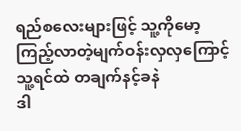ရည်စလေးများဖြင့် သူ့ကိုမော့ကြည့်လာတဲ့မျက်ဝန်းလှလှကြောင့် သူ့ရင်ထဲ တချက်နင့်ခနဲ
ဒါ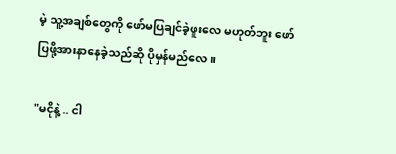မဲ့ သူ့အချစ်တွေကို ဖော်မပြချင်ခဲ့ဖူးလေ မဟုတ်ဘူး ဖော်ပြဖို့အားနာနေခဲ့သည်ဆို ပိုမှန်မည်လေ။

"မငိုနဲ့ .. ငါ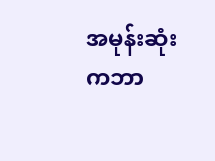အမုန်းဆုံးကဘာ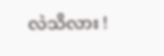လဲသိလား !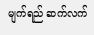မျက်ရည် ဆက်လက်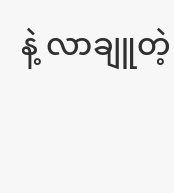နဲ့ လာချူတဲ့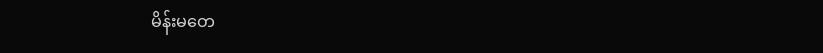မိန်းမတေ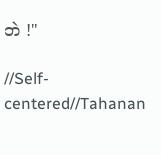ဘဲ !"

//Self-centered//Tahanan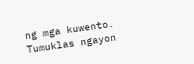ng mga kuwento. Tumuklas ngayon